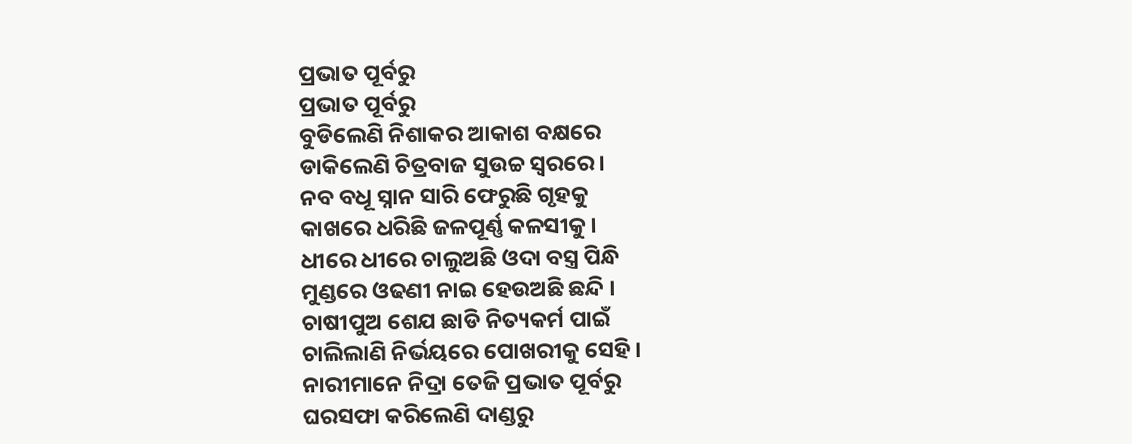ପ୍ରଭାତ ପୂର୍ବରୁ
ପ୍ରଭାତ ପୂର୍ବରୁ
ବୁଡିଲେଣି ନିଶାକର ଆକାଶ ବକ୍ଷରେ
ଡାକିଲେଣି ଚିତ୍ରବାଜ ସୁଉଚ୍ଚ ସ୍ୱରରେ ।
ନବ ବଧୂ ସ୍ନାନ ସାରି ଫେରୁଛି ଗୃହକୁ
କାଖରେ ଧରିଛି ଜଳପୂର୍ଣ୍ଣ କଳସୀକୁ ।
ଧୀରେ ଧୀରେ ଚାଲୁଅଛି ଓଦା ବସ୍ତ୍ର ପିନ୍ଧି
ମୁଣ୍ଡରେ ଓଢଣୀ ନାଇ ହେଉଅଛି ଛନ୍ଦି ।
ଚାଷୀପୁଅ ଶେଯ ଛାଡି ନିତ୍ୟକର୍ମ ପାଇଁ
ଚାଲିଲାଣି ନିର୍ଭୟରେ ପୋଖରୀକୁ ସେହି ।
ନାରୀମାନେ ନିଦ୍ରା ତେଜି ପ୍ରଭାତ ପୂର୍ବରୁ
ଘରସଫା କରିଲେଣି ଦାଣ୍ଡରୁ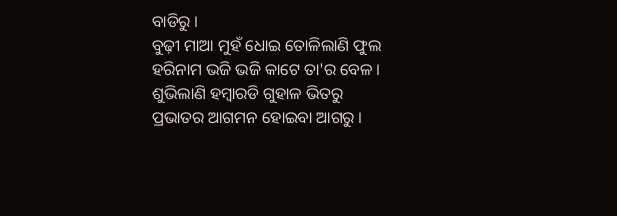ବାଡିରୁ ।
ବୁଢ଼ୀ ମାଆ ମୁହଁ ଧୋଇ ତୋଳିଲାଣି ଫୁଲ
ହରିନାମ ଭଜି ଭଜି କାଟେ ତା'ର ବେଳ ।
ଶୁଭିଲାଣି ହମ୍ବାରଡି ଗୁହାଳ ଭିତରୁ
ପ୍ରଭାତର ଆଗମନ ହୋଇବା ଆଗରୁ ।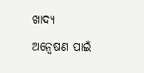ଖାଦ୍ୟ ଅନ୍ୱେଷଣ ପାଇଁ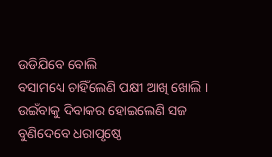ଉଡିଯିବେ ବୋଲି
ବସାମଧ୍ୟେ ଚାହିଁଲେଣି ପକ୍ଷୀ ଆଖି ଖୋଲି ।
ଉଇଁବାକୁ ଦିବାକର ହୋଇଲେଣି ସଜ
ବୁଣିଦେବେ ଧରାପୃଷ୍ଠେ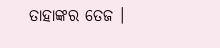ତାହାଙ୍କର ତେଜ ।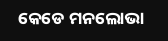କେଡେ ମନଲୋଭା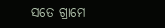ସତେ ଗ୍ରାମେ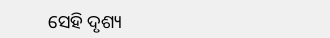ସେହି ଦୃଶ୍ୟ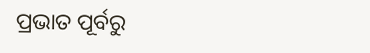ପ୍ରଭାତ ପୂର୍ବରୁ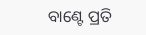ବାଣ୍ଟେ ପ୍ରତି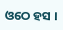ଓଠେ ହସ ।